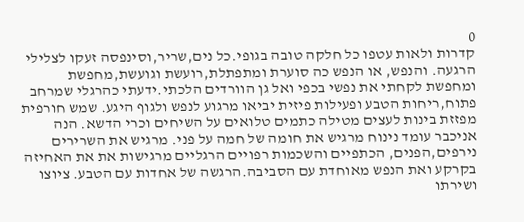0
קדרות ולאות עטפו כל חלקה טובה בגופי.כל נים,שריר,וסינפסה זעקו לצלילי הרגעה. והנפש, או הנפש כה סוערת ומתפתלת,רועשת וגועשת,מחפשת ומחפשת לקחתי את נפשי בכפי ואל גן הוורדים הלכתי.ידעתי כהרגלי שמרחב פתוח,ריחות הטבע ופעילות פיזית יביאו מרגוע לנפש ולגוף היגע. שמש חורפית מפזזת בינות לעצים מטילה כתמים טלואים על השיחים וכרי הדשא. הנה אניכבר עומד נינוח מרגיש את חומה של חמה על פני. מרגיש את השרירים נירפים,הפנים, הכתפיים והשכמות רפויים הרגליים מרגישות את את האחיזה בקרקע ואת הנפש מאוחדת עם הסביבה.הרגשה של אחדות עם הטבע. ציוצו ושירתו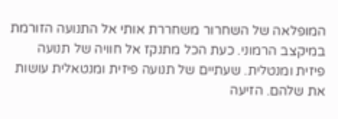המופלאה של השחרור משחררת אותי אל התנועה הזורמת במיקצב הרמוני. כעת הכל מתנקז אל חוויה של תנועה פיזית ומנטלית. שעתיים של תנועה פיזית ומנטאלית עושות את שלהם. הזיעה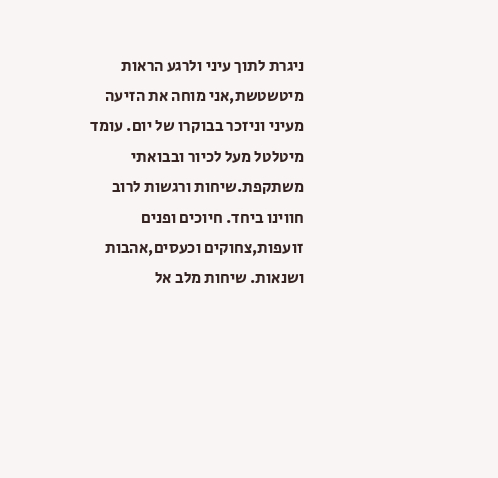ניגרת לתוך עיני ולרגע הראות מיטשטשת,אני מוחה את הזיעה מעיני וניזכר בבוקרו של יום. עומד מיטלטל מעל לכיור ובבואתי משתקפת.שיחות ורגשות לרוב חווינו ביחד. חיוכים ופנים זועפות,צחוקים וכעסים,אהבות ושנאות. שיחות מלב אל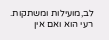לב,מועילות ומשתקות. רעי הוא ואם אין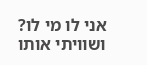אני לו מי לו? ושוויתי אותו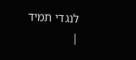לנגדי תמיד
|